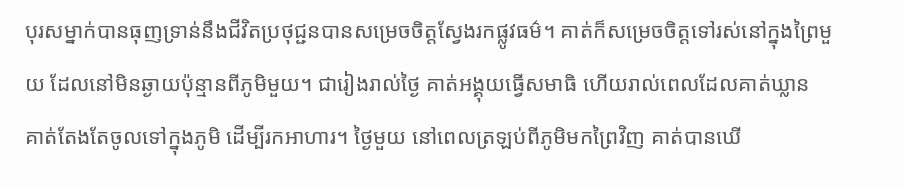បុរសម្នាក់បានធុញទ្រាន់នឹងជីវិតប្រថុជ្ជនបានសម្រេចចិត្តស្វែងរកផ្លូវធម៌។ គាត់ក៏សម្រេចចិត្តទៅរស់នៅក្នុងព្រៃមួយ ដែលនៅមិនឆ្ងាយប៉ុន្មានពីភូមិមួយ។ ជារៀងរាល់ថ្ងៃ គាត់អង្គុយធ្វើសមាធិ ហើយរាល់ពេលដែលគាត់ឃ្លាន គាត់តែងតែចូលទៅក្នុងភូមិ ដើម្បីរកអាហារ។ ថ្ងៃមួយ នៅពេលត្រឡប់ពីភូមិមកព្រៃវិញ គាត់បានឃើ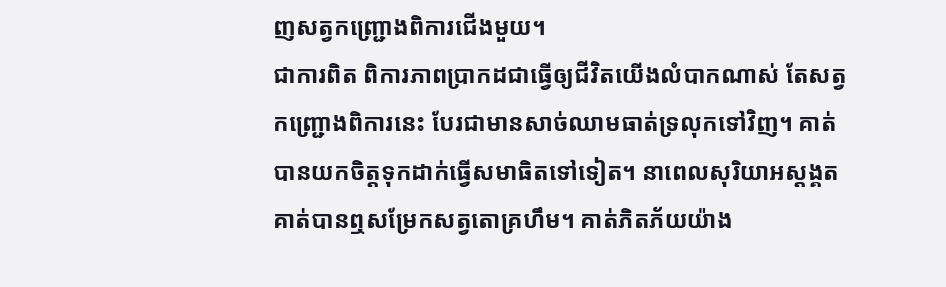ញសត្វកញ្ជ្រោងពិការជើងមួយ។
ជាការពិត ពិការភាពប្រាកដជាធ្វើឲ្យជីវិតយើងលំបាកណាស់ តែសត្វកញ្ជ្រោងពិការនេះ បែរជាមានសាច់ឈាមធាត់ទ្រលុកទៅវិញ។ គាត់បានយកចិត្តទុកដាក់ធ្វើសមាធិតទៅទៀត។ នាពេលសុរិយាអស្តង្គត គាត់បានឮសម្រែកសត្វតោគ្រហឹម។ គាត់ភិតភ័យយ៉ាង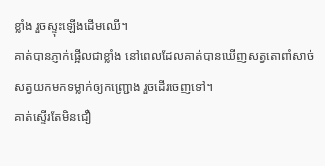ខ្លាំង រួចស្ទុះឡើងដើមឈើ។
គាត់បានភ្ញាក់ផ្អើលជាខ្លាំង នៅពេលដែលគាត់បានឃើញសត្វតោពាំសាច់សត្វយកមកទម្លាក់ឲ្យកញ្ជ្រោង រួចដើរចេញទៅ។
គាត់ស្ទើរតែមិនជឿ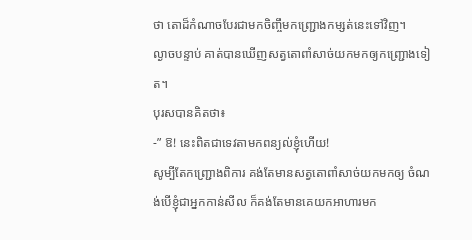ថា តោដ៏កំណាចបែរជាមកចិញ្ចឹមកញ្ជ្រោងកម្សត់នេះទៅវិញ។
ល្ងាចបន្ទាប់ គាត់បានឃើញសត្វតោពាំសាច់យកមកឲ្យកញ្ជ្រោងទៀត។
បុរសបានគិតថា៖
-” ឱ! នេះពិតជាទេវតាមកពន្យល់ខ្ញុំហើយ!
សូម្បីតែកញ្ជ្រោងពិការ គង់តែមានសត្វតោពាំសាច់យកមកឲ្យ ចំណង់បើខ្ញុំជាអ្នកកាន់សីល ក៏គង់តែមានគេយកអាហារមក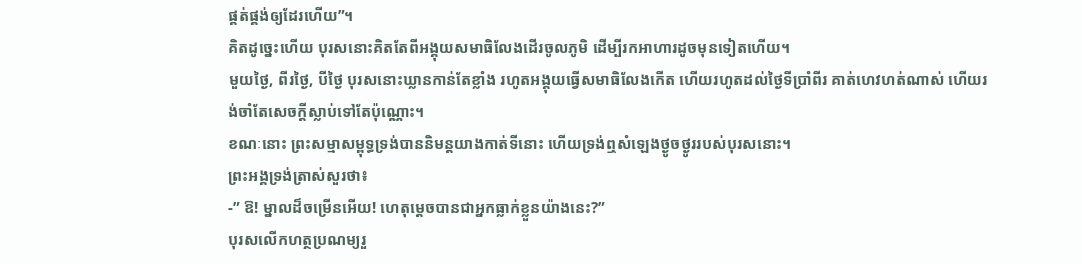ផ្គត់ផ្គង់ឲ្យដែរហើយ”។
គិតដូច្នេះហើយ បុរសនោះគិតតែពីអង្គុយសមាធិលែងដើរចូលភូមិ ដើម្បីរកអាហារដូចមុនទៀតហើយ។
មួយថ្ងៃ, ពីរថ្ងៃ, បីថ្ងៃ បុរសនោះឃ្លានកាន់តែខ្លាំង រហូតអង្គុយធ្វើសមាធិលែងកើត ហើយរហូតដល់ថ្ងៃទីប្រាំពីរ គាត់ហេវហត់ណាស់ ហើយរង់ចាំតែសេចក្ដីស្លាប់ទៅតែប៉ុណ្ណោះ។
ខណៈនោះ ព្រះសម្មាសម្ពុទ្ធទ្រង់បាននិមន្តយាងកាត់ទីនោះ ហើយទ្រង់ឮសំឡេងថ្ងូចថ្ងូររបស់បុរសនោះ។
ព្រះអង្គទ្រង់ត្រាស់សួរថា៖
-” ឱ! ម្នាលដ៏ចម្រើនអើយ! ហេតុម្ដេចបានជាអ្នកធ្លាក់ខ្លួនយ៉ាងនេះ?”
បុរសលើកហត្ថប្រណម្យរួ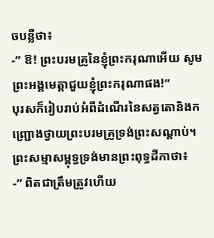ចបន្លឺថា៖
-” ឱ! ព្រះបរមគ្រូនៃខ្ញុំព្រះករុណាអើយ សូមព្រះអង្គមេត្តាជួយខ្ញុំព្រះករុណាផង!”
បុរសក៏រៀបរាប់អំពីដំណើរនៃសត្វតោនិងកញ្ជ្រោងថ្វាយព្រះបរមគ្រូទ្រង់ព្រះសណ្ដាប់។
ព្រះសម្មាសម្ពុទ្ធទ្រង់មានព្រះពុទ្ធដីកាថា៖
-” ពិតជាត្រឹមត្រូវហើយ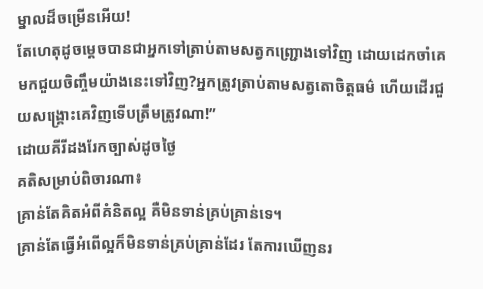ម្នាលដ៏ចម្រើនអើយ!
តែហេតុដូចម្ដេចបានជាអ្នកទៅត្រាប់តាមសត្វកញ្ជ្រោងទៅវិញ ដោយដេកចាំគេមកជួយចិញ្ចឹមយ៉ាងនេះទៅវិញ?អ្នកត្រូវត្រាប់តាមសត្វតោចិត្តធម៌ ហើយដើរជួយសង្គ្រោះគេវិញទើបត្រឹមត្រូវណា!”
ដោយគីរីដងរែកច្បាស់ដូចថ្ងៃ
គតិសម្រាប់ពិចារណា៖
គ្រាន់តែគិតអំពីគំនិតល្អ គឺមិនទាន់គ្រប់គ្រាន់ទេ។
គ្រាន់តែធ្វើអំពើល្អក៏មិនទាន់គ្រប់គ្រាន់ដែរ តែការឃើញនរ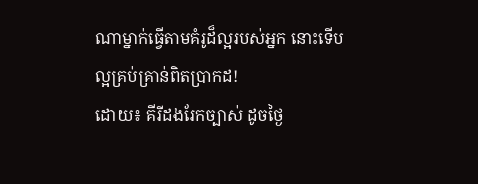ណាម្នាក់ធ្វើតាមគំរូដ៏ល្អរបស់អ្នក នោះទើបល្អគ្រប់គ្រាន់ពិតប្រាកដ!
ដោយ៖ គីរីដងរែកច្បាស់ ដូចថ្ងៃ